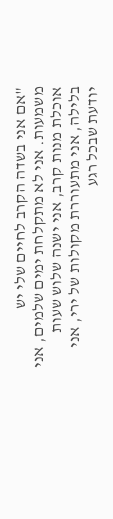"אם אני בשדה הקרב לחיים שלי יש משמעות. אני לא מתקלחת ימים שלמים, אני אוכלת מנות קרב, אני ישנה שלוש שעות בלילה, אני מתעוררת מקולות של ירי, אני יודעת שבכל רגע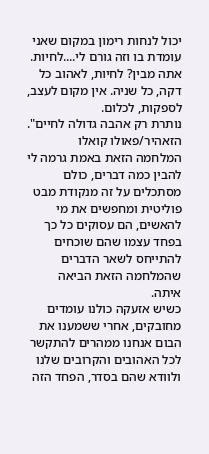יכול לנחות רימון במקום שאני עומדת בו וזה גורם לי....לחיות. אתה מבין? לחיות, לאהוב כל דקה, כל שניה. אין מקום לעצב, לספקות, לכלום.
נותרת רק אהבה גדולה לחיים".
הזאהיר/פאולו קואלו
המלחמה הזאת באמת גרמה לי להבין כמה דברים, כולם מסתכלים על זה מנקודת מבט פוליטית ומחפשים את מי להאשים, הם עסוקים כל כך בפחד עצמו שהם שוכחים להתייחס לשאר הדברים שהמלחמה הזאת הביאה איתה.
כשיש אזעקה כולנו עומדים מחובקים, אחרי ששמענו את הבום אנחנו ממהרים להתקשר לכל האהובים והקרובים שלנו ולוודא שהם בסדר, הפחד הזה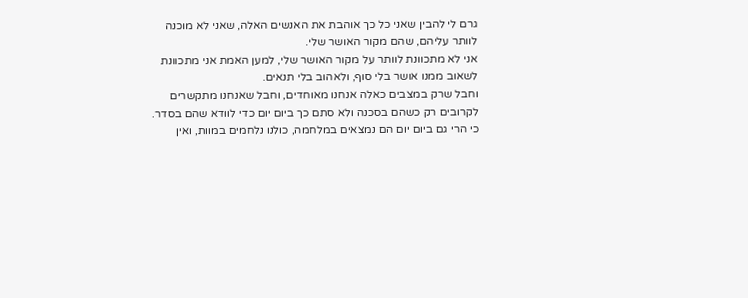גרם לי להבין שאני כל כך אוהבת את האנשים האלה, שאני לא מוכנה לוותר עליהם, שהם מקור האושר שלי.
אני לא מתכוונת לוותר על מקור האושר שלי, למען האמת אני מתכוונת לשאוב ממנו אושר בלי סוף, ולאהוב בלי תנאים.
וחבל שרק במצבים כאלה אנחנו מאוחדים, וחבל שאנחנו מתקשרים לקרובים רק כשהם בסכנה ולא סתם כך ביום יום כדי לוודא שהם בסדר.
כי הרי גם ביום יום הם נמצאים במלחמה, כולנו נלחמים במוות, ואין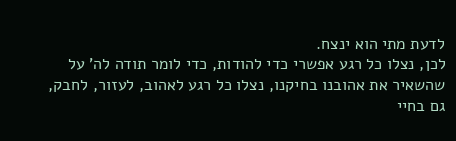לדעת מתי הוא ינצח.
לכן, נצלו כל רגע אפשרי כדי להודות, כדי לומר תודה לה' על שהשאיר את אהובנו בחיקנו, נצלו כל רגע לאהוב, לעזור, לחבק, גם בחיי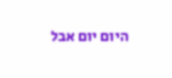היום יום אבל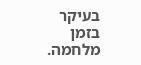בעיקר בזמן מלחמה.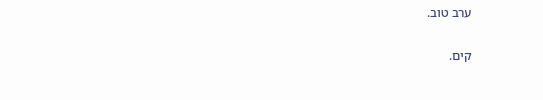ערב טוב.

קים.